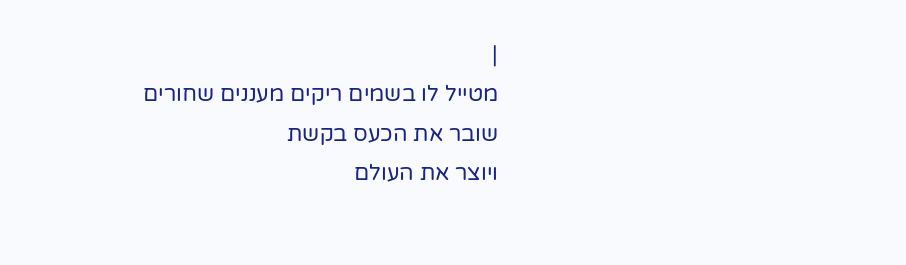|
מטייל לו בשמים ריקים מעננים שחורים
שובר את הכעס בקשת
ויוצר את העולם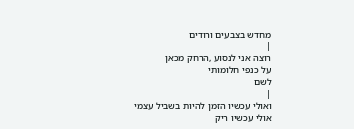מחדש בצבעים ורודים
|
רוצה אני לנסוע ,הרחק מכאן
על כנפי חלומותי
לשם
|
ואולי עכשיו הזמן להיות בשביל עצמי
אולי עכשיו ריק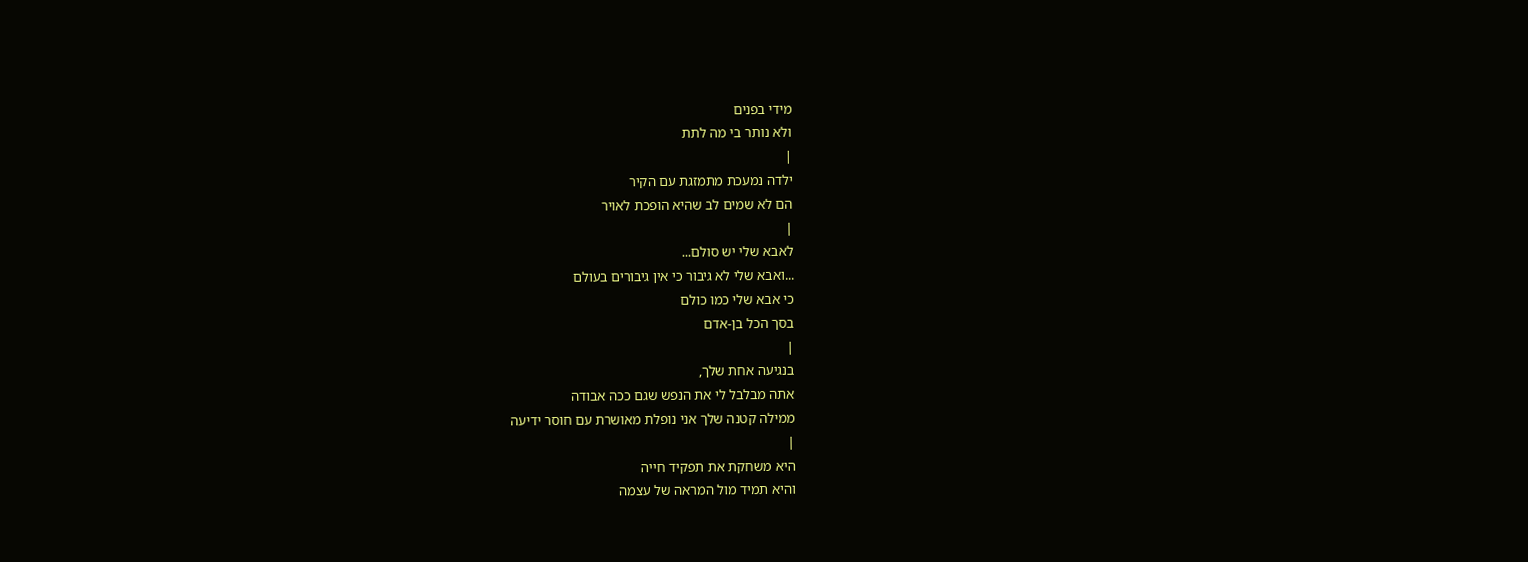מידי בפנים
ולא נותר בי מה לתת
|
ילדה נמעכת מתמזגת עם הקיר
הם לא שמים לב שהיא הופכת לאויר
|
לאבא שלי יש סולם...
...ואבא שלי לא גיבור כי אין גיבורים בעולם
כי אבא שלי כמו כולם
בסך הכל בן-אדם
|
בנגיעה אחת שלך,
אתה מבלבל לי את הנפש שגם ככה אבודה
ממילה קטנה שלך אני נופלת מאושרת עם חוסר ידיעה
|
היא משחקת את תפקיד חייה
והיא תמיד מול המראה של עצמה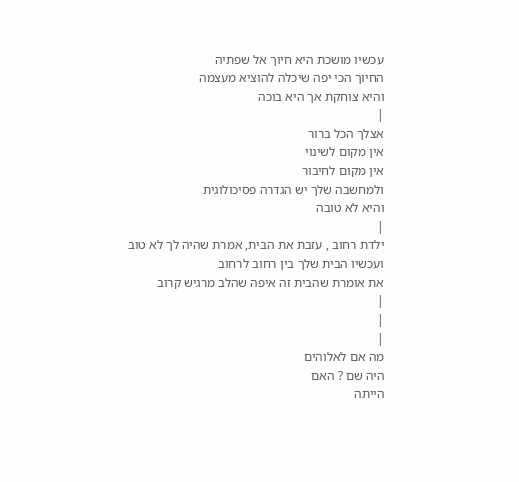עכשיו מושכת היא חיוך אל שפתיה
החיוך הכי יפה שיכלה להוציא מעצמה
והיא צוחקת אך היא בוכה
|
אצלך הכל ברור
אין מקום לשינוי
אין מקום לחיבור
ולמחשבה שלך יש הגדרה פסיכולוגית
והיא לא טובה
|
ילדת רחוב , עזבת את הבית, אמרת שהיה לך לא טוב
ועכשיו הבית שלך בין רחוב לרחוב
את אומרת שהבית זה איפה שהלב מרגיש קרוב
|
|
|
מה אם לאלוהים
היה שם ? האם
הייתה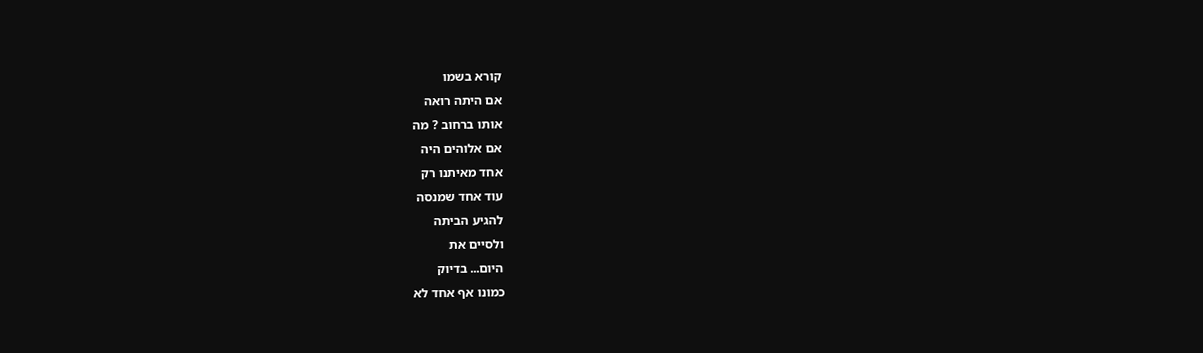קורא בשמו
אם היתה רואה
אותו ברחוב ? מה
אם אלוהים היה
אחד מאיתנו רק
עוד אחד שמנסה
להגיע הביתה
ולסיים את
היום... בדיוק
כמונו אף אחד לא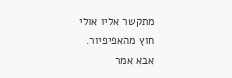מתקשר אליו אולי
חוץ מהאפיפיור.
אבא אמר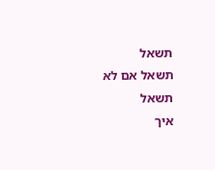תשאל
תשאל אם לא תשאל
איך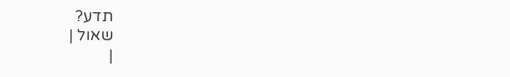תדע?
שאול |
|